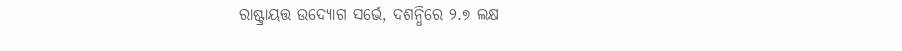ରାଷ୍ଟ୍ରାୟତ୍ତ ଉଦ୍ୟୋଗ ସର୍ଭେ, ଦଶନ୍ଧିରେ ୨.୭ ଲକ୍ଷ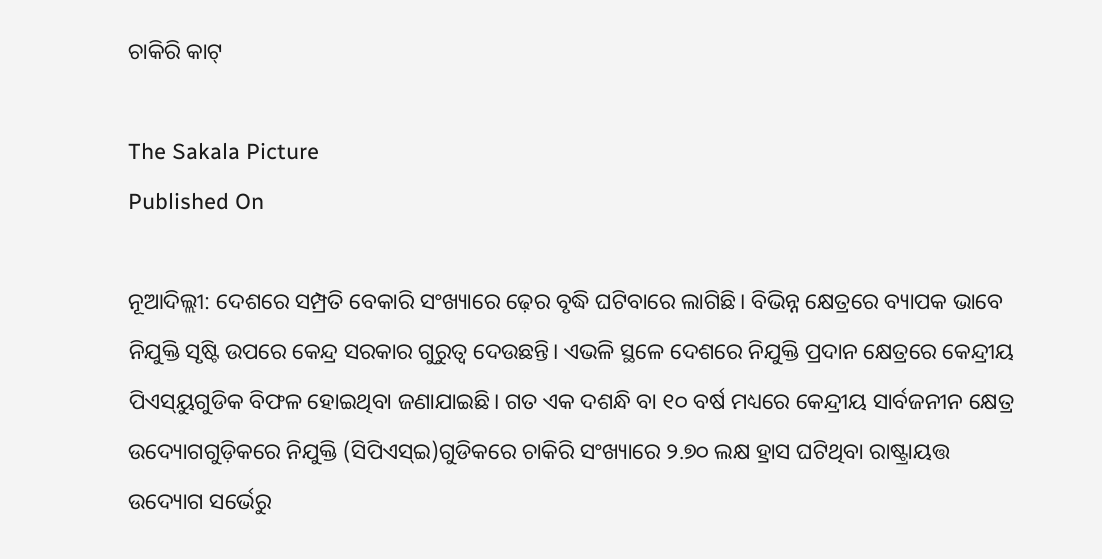ଚାକିରି କାଟ୍

The Sakala Picture
Published On

ନୂଆଦିଲ୍ଲୀ: ଦେଶରେ ସମ୍ପ୍ରତି ବେକାରି ସଂଖ୍ୟାରେ ଢ଼େର ବୃଦ୍ଧି ଘଟିବାରେ ଲାଗିଛି। ବିଭିନ୍ନ କ୍ଷେତ୍ରରେ ବ୍ୟାପକ ଭାବେ ନିଯୁକ୍ତି ସୃଷ୍ଟି ଉପରେ କେନ୍ଦ୍ର ସରକାର ଗୁରୁତ୍ବ ଦେଉଛନ୍ତି। ଏଭଳି ସ୍ଥଳେ ଦେଶରେ ନିଯୁକ୍ତି ପ୍ରଦାନ କ୍ଷେତ୍ରରେ କେନ୍ଦ୍ରୀୟ ପିଏସ୍‌ୟୁଗୁଡିକ ବିଫଳ ହୋଇଥିବା ଜଣାଯାଇଛି। ଗତ ଏକ ଦଶନ୍ଧି ବା ୧୦ ବର୍ଷ ମଧ୍ୟରେ କେନ୍ଦ୍ରୀୟ ସାର୍ବଜନୀନ କ୍ଷେତ୍ର ଉଦ୍ୟୋଗଗୁଡ଼ିକରେ ନିଯୁକ୍ତି (ସିପିଏସ୍ଇ)ଗୁଡିକରେ ଚାକିରି ସଂଖ୍ୟାରେ ୨.୭୦ ଲକ୍ଷ ହ୍ରାସ ଘଟିଥିବା ରାଷ୍ଟ୍ରାୟତ୍ତ ଉଦ୍ୟୋଗ ସର୍ଭେରୁ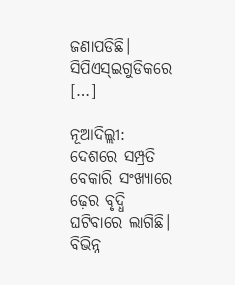ଜଣାପଡିଛି। ସିପିଏସ୍ଇଗୁଡିକରେ […]

ନୂଆଦିଲ୍ଲୀ: ଦେଶରେ ସମ୍ପ୍ରତି ବେକାରି ସଂଖ୍ୟାରେ ଢ଼େର ବୃଦ୍ଧି ଘଟିବାରେ ଲାଗିଛି। ବିଭିନ୍ନ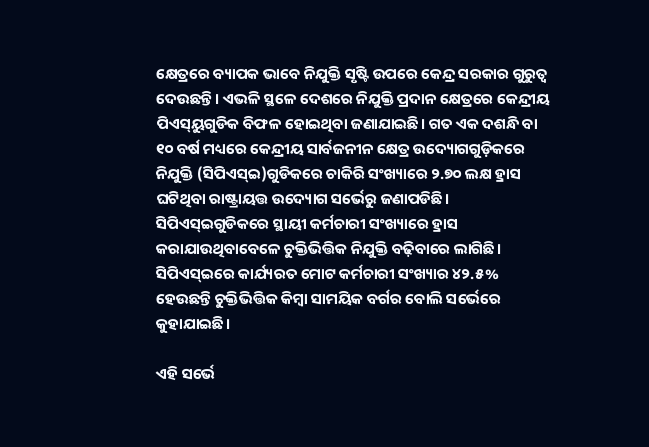କ୍ଷେତ୍ରରେ ବ୍ୟାପକ ଭାବେ ନିଯୁକ୍ତି ସୃଷ୍ଟି ଉପରେ କେନ୍ଦ୍ର ସରକାର ଗୁରୁତ୍ବ ଦେଉଛନ୍ତି। ଏଭଳି ସ୍ଥଳେ ଦେଶରେ ନିଯୁକ୍ତି ପ୍ରଦାନ କ୍ଷେତ୍ରରେ କେନ୍ଦ୍ରୀୟ ପିଏସ୍‌ୟୁଗୁଡିକ ବିଫଳ ହୋଇଥିବା ଜଣାଯାଇଛି। ଗତ ଏକ ଦଶନ୍ଧି ବା ୧୦ ବର୍ଷ ମଧ୍ୟରେ କେନ୍ଦ୍ରୀୟ ସାର୍ବଜନୀନ କ୍ଷେତ୍ର ଉଦ୍ୟୋଗଗୁଡ଼ିକରେ ନିଯୁକ୍ତି (ସିପିଏସ୍ଇ)ଗୁଡିକରେ ଚାକିରି ସଂଖ୍ୟାରେ ୨.୭୦ ଲକ୍ଷ ହ୍ରାସ ଘଟିଥିବା ରାଷ୍ଟ୍ରାୟତ୍ତ ଉଦ୍ୟୋଗ ସର୍ଭେରୁ ଜଣାପଡିଛି। ସିପିଏସ୍ଇଗୁଡିକରେ ସ୍ଥାୟୀ କର୍ମଚାରୀ ସଂଖ୍ୟାରେ ହ୍ରାସ କରାଯାଉଥିବାବେଳେ ଚୁକ୍ତିଭିତ୍ତିକ ନିଯୁକ୍ତି ବଢ଼ିବାରେ ଲାଗିଛି। ସିପିଏସ୍ଇରେ କାର୍ଯ୍ୟରତ ମୋଟ କର୍ମଚାରୀ ସଂଖ୍ୟାର ୪୨.୫% ହେଉଛନ୍ତି ଚୁକ୍ତିଭିତ୍ତିକ କିମ୍ବା ସାମୟିକ ବର୍ଗର ବୋଲି ସର୍ଭେରେ କୁହାଯାଇଛି।

ଏହି ସର୍ଭେ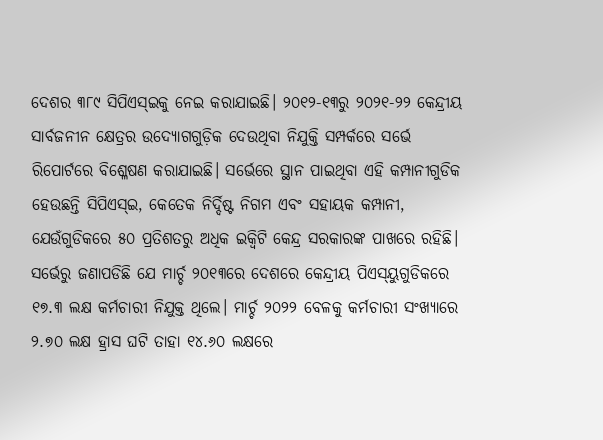ଦେଶର ୩୮୯ ସିପିଏସ୍ଇକୁ ନେଇ କରାଯାଇଛି। ୨୦୧୨-୧୩ରୁ ୨୦୨୧-୨୨ କେନ୍ଦ୍ରୀୟ ସାର୍ବଜନୀନ କ୍ଷେତ୍ରର ଉଦ୍ୟୋଗଗୁଡ଼ିକ ଦେଉଥିବା ନିଯୁକ୍ତି ସମ୍ପର୍କରେ ସର୍ଭେ ରିପୋର୍ଟରେ ବିଶ୍ଳେଷଣ କରାଯାଇଛି। ସର୍ଭେରେ ସ୍ଥାନ ପାଇଥିବା ଏହି କମ୍ପାନୀଗୁଡିକ ହେଉଛନ୍ତି ସିପିଏସ୍ଇ, କେତେକ ନିର୍ଦ୍ଦିଷ୍ଟ ନିଗମ ଏବଂ ସହାୟକ କମ୍ପାନୀ, ଯେଉଁଗୁଡିକରେ ୫୦ ପ୍ରତିଶତରୁ ଅଧିକ ଇକ୍ୱିଟି କେନ୍ଦ୍ର ସରକାରଙ୍କ ପାଖରେ ରହିଛି। ସର୍ଭେରୁ ଜଣାପଡିଛି ଯେ ମାର୍ଚ୍ଚ ୨୦୧୩ରେ ଦେଶରେ କେନ୍ଦ୍ରୀୟ ପିଏସ୍‌ୟୁଗୁଡିକରେ ୧୭.୩ ଲକ୍ଷ କର୍ମଚାରୀ ନିଯୁକ୍ତ ଥିଲେ। ମାର୍ଚ୍ଚ ୨୦୨୨ ବେଳକୁ କର୍ମଚାରୀ ସଂଖ୍ୟାରେ ୨.୭୦ ଲକ୍ଷ ହ୍ରାସ ଘଟି ତାହା ୧୪.୬୦ ଲକ୍ଷରେ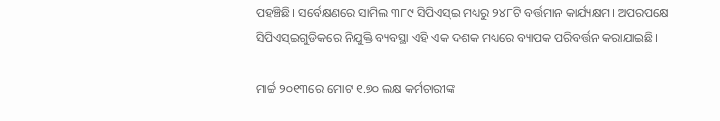ପହଞ୍ଚିଛି। ସର୍ବେକ୍ଷଣରେ ସାମିଲ ୩୮୯ ସିପିଏସ୍ଇ ମଧ୍ୟରୁ ୨୪୮ଟି ବର୍ତ୍ତମାନ କାର୍ଯ୍ୟକ୍ଷମ। ଅପରପକ୍ଷେ ସିପିଏସ୍ଇଗୁଡିକରେ ନିଯୁକ୍ତି ବ୍ୟବସ୍ଥା ଏହି ଏକ ଦଶକ ମଧ୍ୟରେ ବ୍ୟାପକ ପରିବର୍ତ୍ତନ କରାଯାଇଛି।

ମାର୍ଚ୍ଚ ୨୦୧୩ରେ ମୋଟ ୧.୭୦ ଲକ୍ଷ କର୍ମଚାରୀଙ୍କ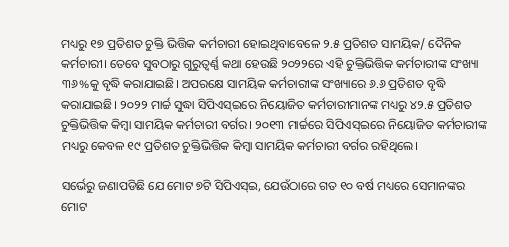ମଧ୍ୟରୁ ୧୭ ପ୍ରତିଶତ ଚୁକ୍ତି ଭିତ୍ତିକ କର୍ମଚାରୀ ହୋଇଥିବାବେଳେ ୨.୫ ପ୍ରତିଶତ ସାମୟିକ/ ଦୈନିକ କର୍ମଚାରୀ। ତେବେ ସୁବଠାରୁ ଗୁରୁତ୍ବର୍ଣ୍ଣ କଥା ହେଉଛି ୨୦୨୨ରେ ଏହି ଚୁକ୍ତିଭିତ୍ତିକ କର୍ମଚାରୀଙ୍କ ସଂଖ୍ୟା ୩୬%କୁ ବୃଦ୍ଧି କରାଯାଇଛି। ଅପରକ୍ଷେ ସାମୟିକ କର୍ମଚାରୀଙ୍କ ସଂଖ୍ୟାରେ ୬.୬ ପ୍ରତିଶତ ବୃଦ୍ଧି କରାଯାଇଛି। ୨୦୨୨ ମାର୍ଚ୍ଚ ସୁଦ୍ଧା ସିପିଏସ୍ଇରେ ନିୟୋଜିତ କର୍ମଚାରୀମାନଙ୍କ ମଧ୍ୟରୁ ୪୨.୫ ପ୍ରତିଶତ ଚୁକ୍ତିଭିତ୍ତିକ କିମ୍ବା ସାମୟିକ କର୍ମଚାରୀ ବର୍ଗର। ୨୦୧୩ ମାର୍ଚ୍ଚରେ ସିପିଏସ୍ଇରେ ନିୟୋଜିତ କର୍ମଚାରୀଙ୍କ ମଧ୍ୟରୁ କେବଳ ୧୯ ପ୍ରତିଶତ ଚୁକ୍ତିଭିତ୍ତିକ କିମ୍ବା ସାମୟିକ କର୍ମଚାରୀ ବର୍ଗର ରହିଥିଲେ।

ସର୍ଭେରୁ ଜଣାପଡିଛି ଯେ ମୋଟ ୭ଟି ସିପିଏସ୍ଇ, ଯେଉଁଠାରେ ଗତ ୧୦ ବର୍ଷ ମଧ୍ୟରେ ସେମାନଙ୍କର ମୋଟ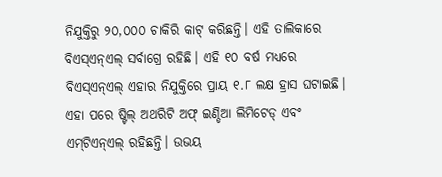ନିଯୁକ୍ତିରୁ ୨୦,୦୦୦ ଚାକିରି କାଟ୍ କରିଛନ୍ତି। ଏହି ତାଲିକାରେ ବିଏସ୍ଏନ୍ଏଲ୍ ସର୍ବାଗ୍ରେ ରହିଛି। ଏହି ୧୦ ବର୍ଷ ମଧ୍ୟରେ ବିଏସ୍ଏନ୍ଏଲ୍ ଏହାର ନିଯୁକ୍ତିରେ ପ୍ରାୟ ୧.୮ ଲକ୍ଷ ହ୍ରାସ ଘଟାଇଛି। ଏହା ପରେ ଷ୍ଟିଲ୍ ଅଥରିଟି ଅଫ୍ ଇଣ୍ଡିଆ ଲିମିଟେଡ୍ ଏବଂ ଏମ୍‌ଟିଏନ୍ଏଲ୍ ରହିଛନ୍ତି। ଉଭୟ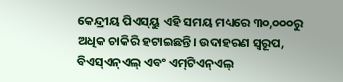କେନ୍ଦ୍ରୀୟ ପିଏସ୍‌ୟୁ ଏହି ସମୟ ମଧ୍ୟରେ ୩୦,୦୦୦ରୁ ଅଧିକ ଚାକିରି ହଟାଇଛନ୍ତି। ଉଦାହରଣ ସ୍ୱରୂପ, ବିଏସ୍ଏନ୍ଏଲ୍ ଏବଂ ଏମ୍‌ଟିଏନ୍ଏଲ୍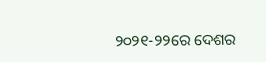୨୦୨୧-୨୨ରେ ଦେଶର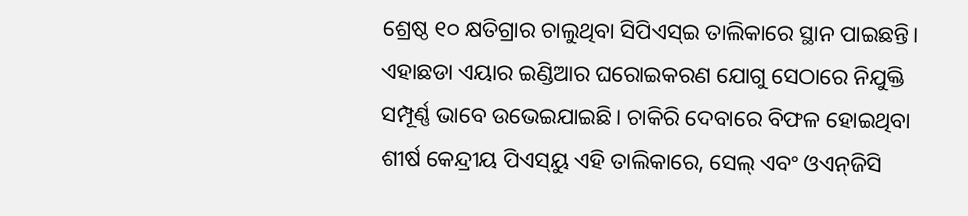ଶ୍ରେଷ୍ଠ ୧୦ କ୍ଷତିଗ୍ରାର ଚାଲୁଥିବା ସିପିଏସ୍ଇ ତାଲିକାରେ ସ୍ଥାନ ପାଇଛନ୍ତି। ଏହାଛଡା ଏୟାର ଇଣ୍ଡିଆର ଘରୋଇକରଣ ଯୋଗୁ ସେଠାରେ ନିଯୁକ୍ତି ସମ୍ପୂର୍ଣ୍ଣ ଭାବେ ଉଭେଇଯାଇଛି। ଚାକିରି ଦେବାରେ ବିଫଳ ହୋଇଥିବା ଶୀର୍ଷ କେନ୍ଦ୍ରୀୟ ପିଏସ୍‌ୟୁ ଏହି ତାଲିକାରେ, ସେଲ୍ ଏବଂ ଓଏନ୍‌ଜିସି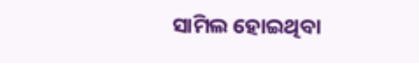ସାମିଲ ହୋଇଥିବା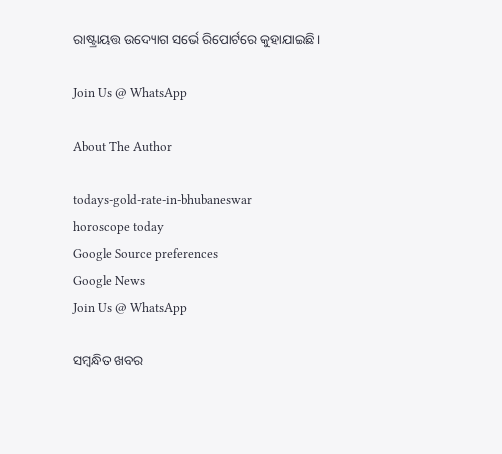ରାଷ୍ଟ୍ରାୟତ୍ତ ଉଦ୍ୟୋଗ ସର୍ଭେ ରିପୋର୍ଟରେ କୁହାଯାଇଛି।

Join Us @ WhatsApp

About The Author

todays-gold-rate-in-bhubaneswar
horoscope today
Google Source preferences
Google News
Join Us @ WhatsApp

ସମ୍ବନ୍ଧିତ ଖବର